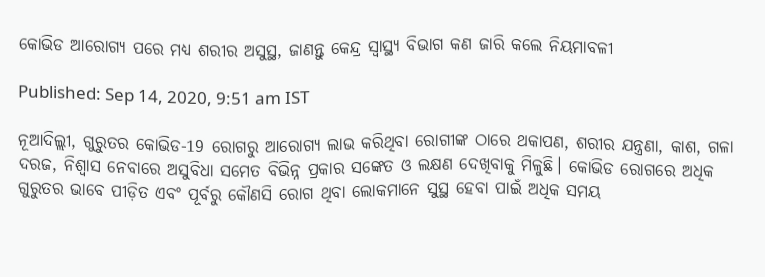କୋଭିଡ ଆରୋଗ୍ୟ ପରେ ମଧ୍ୟ ଶରୀର ଅସୁସ୍ଥ, ଜାଣନ୍ତୁ କେନ୍ଦ୍ର ସ୍ବାସ୍ଥ୍ୟ ବିଭାଗ କଣ ଜାରି କଲେ ନିୟମାବଳୀ

Published: Sep 14, 2020, 9:51 am IST

ନୂଆଦିଲ୍ଲୀ, ଗୁରୁତର କୋଭିଡ-19 ରୋଗରୁ ଆରୋଗ୍ୟ ଲାଭ କରିଥିବା ରୋଗୀଙ୍କ ଠାରେ ଥକାପଣ, ଶରୀର ଯନ୍ତ୍ରଣା, କାଶ, ଗଳା ଦରଜ, ନିଶ୍ୱାସ ନେବାରେ ଅସୁବିଧା ସମେତ ବିଭିନ୍ନ ପ୍ରକାର ସଙ୍କେତ ଓ ଲକ୍ଷଣ ଦେଖିବାକୁ ମିଳୁଛି। କୋଭିଡ ରୋଗରେ ଅଧିକ ଗୁରୁତର ଭାବେ ପୀଡ଼ିତ ଏବଂ ପୂର୍ବରୁ କୌଣସି ରୋଗ ଥିବା ଲୋକମାନେ ସୁସ୍ଥ ହେବା ପାଇଁ ଅଧିକ ସମୟ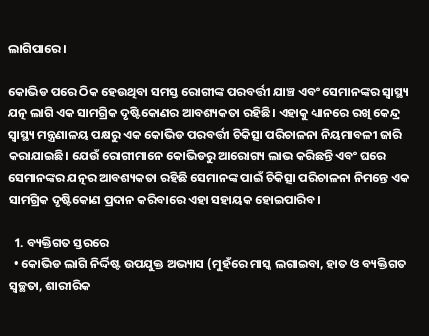ଲାଗିପାରେ।

କୋଭିଡ ପରେ ଠିକ ହେଉଥିବା ସମସ୍ତ ରୋଗୀଙ୍କ ପରବର୍ତ୍ତୀ ଯାଞ୍ଚ ଏବଂ ସେମାନଙ୍କର ସ୍ଵାସ୍ଥ୍ୟ ଯତ୍ନ ଲାଗି ଏକ ସାମଗ୍ରିକ ଦୃଷ୍ଟିକୋଣର ଆବଶ୍ୟକତା ରହିଛି। ଏହାକୁ ଧ୍ୟାନରେ ରଖି କେନ୍ଦ୍ର ସ୍ଵାସ୍ଥ୍ୟ ମନ୍ତ୍ରଣାଳୟ ପକ୍ଷରୁ ଏକ କୋଭିଡ ପରବର୍ତ୍ତୀ ଚିକିତ୍ସା ପରିଚାଳନା ନିୟମାବଳୀ ଜାରି କରାଯାଇଛି। ଯେଉଁ ରୋଗୀମାନେ କୋଭିଡରୁ ଆରୋଗ୍ୟ ଲାଭ କରିଛନ୍ତି ଏବଂ ଘରେ ସେମାନଙ୍କର ଯତ୍ନର ଆବଶ୍ୟକତା ରହିଛି ସେମାନଙ୍କ ପାଇଁ ଚିକିତ୍ସା ପରିଚାଳନା ନିମନ୍ତେ ଏକ ସାମଗ୍ରିକ ଦୃଷ୍ଟିକୋଣ ପ୍ରଦାନ କରିବାରେ ଏହା ସହାୟକ ହୋଇପାରିବ।

  1. ବ୍ୟକ୍ତିଗତ ସ୍ତରରେ
  • କୋଭିଡ ଲାଗି ନିର୍ଦ୍ଦିଷ୍ଟ ଉପଯୁକ୍ତ ଅଭ୍ୟାସ (ମୁହଁରେ ମାସ୍କ ଲଗାଇବା, ହାତ ଓ ବ୍ୟକ୍ତିଗତ ସ୍ଵଚ୍ଛତା, ଶାରୀରିକ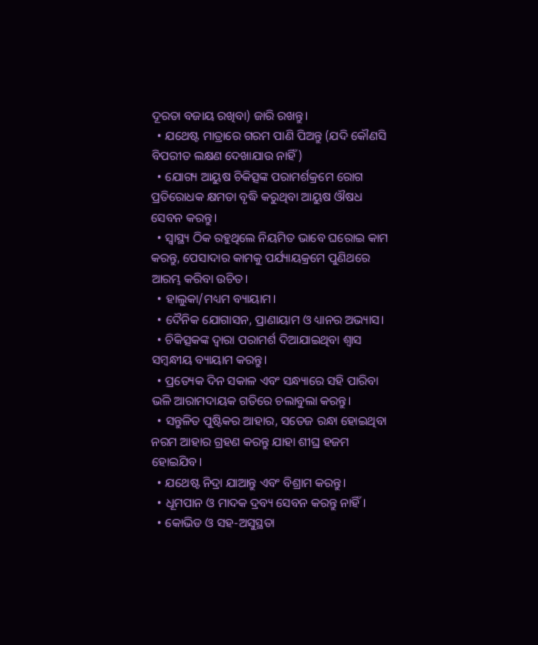ଦୂରତା ବଜାୟ ରଖିବା) ଜାରି ରଖନ୍ତୁ।
  • ଯଥେଷ୍ଟ ମାତ୍ରାରେ ଗରମ ପାଣି ପିଅନ୍ତୁ (ଯଦି କୌଣସି ବିପରୀତ ଲକ୍ଷଣ ଦେଖାଯାଉ ନାହିଁ)
  • ଯୋଗ୍ୟ ଆୟୁଷ ଚିକିତ୍ସଙ୍କ ପରାମର୍ଶକ୍ରମେ ରୋଗ ପ୍ରତିରୋଧକ କ୍ଷମତା ବୃଦ୍ଧି କରୁଥିବା ଆୟୁଷ ଔଷଧ ସେବନ କରନ୍ତୁ।
  • ସ୍ଵାସ୍ଥ୍ୟ ଠିକ ରହୁଥିଲେ ନିୟମିତ ଭାବେ ଘରୋଇ କାମ କରନ୍ତୁ, ପେସାଦାର କାମକୁ ପର୍ଯ୍ୟାୟକ୍ରମେ ପୁଣିଥରେ ଆରମ୍ଭ କରିବା ଉଚିତ।
  • ହାଲୁକା/ମଧ୍ୟମ ବ୍ୟାୟାମ।
  • ଦୈନିକ ଯୋଗାସନ, ପ୍ରାଣାୟାମ ଓ ଧ୍ୟାନର ଅଭ୍ୟାସ।
  • ଚିକିତ୍ସକଙ୍କ ଦ୍ୱାରା ପରାମର୍ଶ ଦିଆଯାଇଥିବା ଶ୍ୱାସ ସମ୍ବନ୍ଧୀୟ ବ୍ୟାୟାମ କରନ୍ତୁ।
  • ପ୍ରତ୍ୟେକ ଦିନ ସକାଳ ଏବଂ ସନ୍ଧ୍ୟାରେ ସହି ପାରିବା ଭଳି ଆରାମଦାୟକ ଗତିରେ ଚଲାବୁଲା କରନ୍ତୁ।
  • ସନ୍ତୁଳିତ ପୁଷ୍ଟିକର ଆହାର, ସତେଜ ରନ୍ଧା ହୋଇଥିବା ନରମ ଆହାର ଗ୍ରହଣ କରନ୍ତୁ ଯାହା ଶୀଘ୍ର ହଜମ ହୋଇଯିବ।
  • ଯଥେଷ୍ଟ ନିଦ୍ରା ଯାଆନ୍ତୁ ଏବଂ ବିଶ୍ରାମ କରନ୍ତୁ।
  • ଧୂମପାନ ଓ ମାଦକ ଦ୍ରବ୍ୟ ସେବନ କରନ୍ତୁ ନାହିଁ।
  • କୋଭିଡ ଓ ସହ-ଅସୁସ୍ଥତା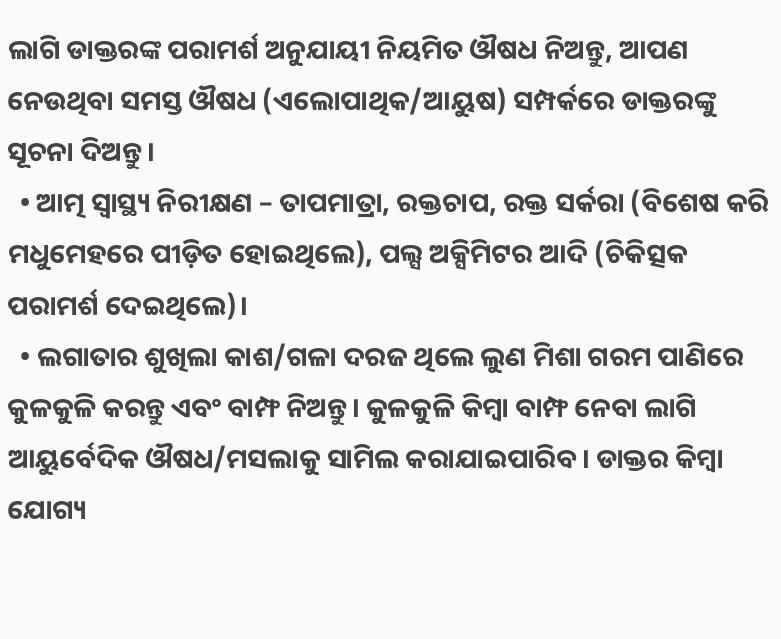ଲାଗି ଡାକ୍ତରଙ୍କ ପରାମର୍ଶ ଅନୁଯାୟୀ ନିୟମିତ ଔଷଧ ନିଅନ୍ତୁ, ଆପଣ ନେଉଥିବା ସମସ୍ତ ଔଷଧ (ଏଲୋପାଥିକ/ଆୟୁଷ) ସମ୍ପର୍କରେ ଡାକ୍ତରଙ୍କୁ ସୂଚନା ଦିଅନ୍ତୁ।
  • ଆତ୍ମ ସ୍ୱାସ୍ଥ୍ୟ ନିରୀକ୍ଷଣ – ତାପମାତ୍ରା, ରକ୍ତଚାପ, ରକ୍ତ ସର୍କରା (ବିଶେଷ କରି ମଧୁମେହରେ ପୀଡ଼ିତ ହୋଇଥିଲେ), ପଲ୍ସ ଅକ୍ସିମିଟର ଆଦି (ଚିକିତ୍ସକ ପରାମର୍ଶ ଦେଇଥିଲେ)।
  • ଲଗାତାର ଶୁଖିଲା କାଶ/ଗଳା ଦରଜ ଥିଲେ ଲୁଣ ମିଶା ଗରମ ପାଣିରେ କୁଳକୁଳି କରନ୍ତୁ ଏବଂ ବାମ୍ଫ ନିଅନ୍ତୁ। କୁଳକୁଳି କିମ୍ବା ବାମ୍ଫ ନେବା ଲାଗି ଆୟୁର୍ବେଦିକ ଔଷଧ/ମସଲାକୁ ସାମିଲ କରାଯାଇପାରିବ। ଡାକ୍ତର କିମ୍ବା ଯୋଗ୍ୟ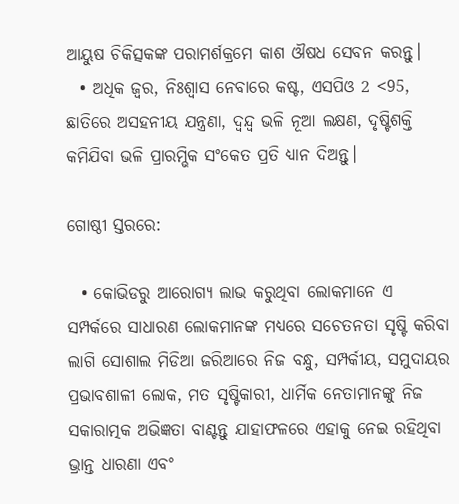ଆୟୁଷ ଚିକିତ୍ସକଙ୍କ ପରାମର୍ଶକ୍ରମେ କାଶ ଔଷଧ ସେବନ କରନ୍ତୁ।
  • ଅଧିକ ଜ୍ୱର, ନିଃଶ୍ୱାସ ନେବାରେ କଷ୍ଟ, ଏସପିଓ 2 <95, ଛାତିରେ ଅସହନୀୟ ଯନ୍ତ୍ରଣା, ଦ୍ୱନ୍ଦ୍ୱ ଭଳି ନୂଆ ଲକ୍ଷଣ, ଦୃଷ୍ଟିଶକ୍ତି କମିଯିବା ଭଳି ପ୍ରାରମ୍ଭିକ ସଂକେତ ପ୍ରତି ଧ୍ୟାନ ଦିଅନ୍ତୁ।

ଗୋଷ୍ଠୀ ସ୍ତରରେ:

  • କୋଭିଡରୁ ଆରୋଗ୍ୟ ଲାଭ କରୁଥିବା ଲୋକମାନେ ଏ ସମ୍ପର୍କରେ ସାଧାରଣ ଲୋକମାନଙ୍କ ମଧ୍ୟରେ ସଚେତନତା ସୃଷ୍ଟି କରିବା ଲାଗି ସୋଶାଲ ମିଡିଆ ଜରିଆରେ ନିଜ ବନ୍ଧୁ, ସମ୍ପର୍କୀୟ, ସମୁଦାୟର ପ୍ରଭାବଶାଳୀ ଲୋକ, ମତ ସୃଷ୍ଟିକାରୀ, ଧାର୍ମିକ ନେତାମାନଙ୍କୁ ନିଜ ସକାରାତ୍ମକ ଅଭିଜ୍ଞତା ବାଣ୍ଟନ୍ତୁ ଯାହାଫଳରେ ଏହାକୁ ନେଇ ରହିଥିବା ଭ୍ରାନ୍ତ ଧାରଣା ଏବଂ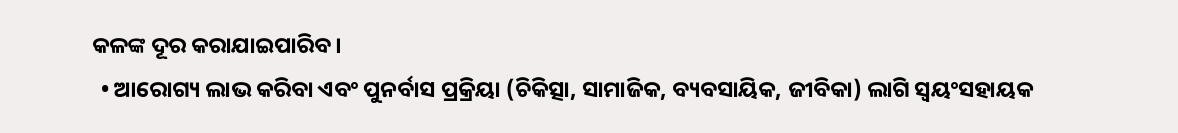କଳଙ୍କ ଦୂର କରାଯାଇପାରିବ।
  • ଆରୋଗ୍ୟ ଲାଭ କରିବା ଏବଂ ପୁନର୍ବାସ ପ୍ରକ୍ରିୟା (ଚିକିତ୍ସା, ସାମାଜିକ, ବ୍ୟବସାୟିକ, ଜୀବିକା) ଲାଗି ସ୍ୱୟଂସହାୟକ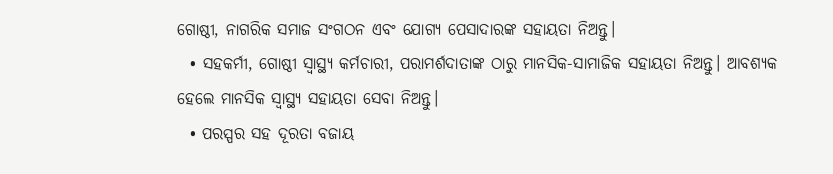ଗୋଷ୍ଠୀ, ନାଗରିକ ସମାଜ ସଂଗଠନ ଏବଂ ଯୋଗ୍ୟ ପେସାଦାରଙ୍କ ସହାୟତା ନିଅନ୍ତୁ।
  • ସହକର୍ମୀ, ଗୋଷ୍ଠୀ ସ୍ୱାସ୍ଥ୍ୟ କର୍ମଚାରୀ, ପରାମର୍ଶଦାତାଙ୍କ ଠାରୁ ମାନସିକ-ସାମାଜିକ ସହାୟତା ନିଅନ୍ତୁ। ଆବଶ୍ୟକ ହେଲେ ମାନସିକ ସ୍ୱାସ୍ଥ୍ୟ ସହାୟତା ସେବା ନିଅନ୍ତୁ।
  • ପରସ୍ପର ସହ ଦୂରତା ବଜାୟ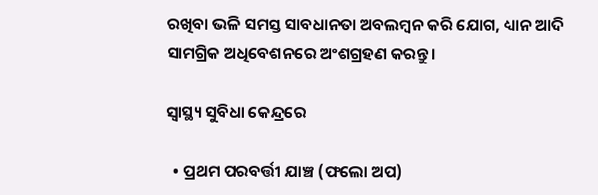ରଖିବା ଭଳି ସମସ୍ତ ସାବଧାନତା ଅବଲମ୍ବନ କରି ଯୋଗ, ଧ୍ୟାନ ଆଦି ସାମଗ୍ରିକ ଅଧିବେଶନରେ ଅଂଶଗ୍ରହଣ କରନ୍ତୁ।

ସ୍ୱାସ୍ଥ୍ୟ ସୁବିଧା କେନ୍ଦ୍ରରେ

  • ପ୍ରଥମ ପରବର୍ତ୍ତୀ ଯାଞ୍ଚ (ଫଲୋ ଅପ)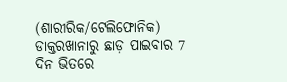(ଶାରୀରିକ/ଟେଲିଫୋନିକ) ଡାକ୍ତରଖାନାରୁ ଛାଡ଼ ପାଇବାର 7 ଦିନ ଭିତରେ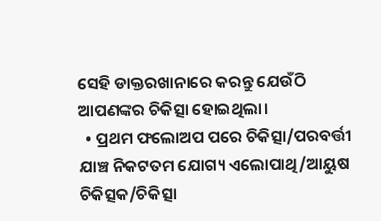ସେହି ଡାକ୍ତରଖାନାରେ କରନ୍ତୁ ଯେଉଁଠି ଆପଣଙ୍କର ଚିକିତ୍ସା ହୋଇଥିଲା।
  • ପ୍ରଥମ ଫଲୋଅପ ପରେ ଚିକିତ୍ସା/ପରବର୍ତ୍ତୀ ଯାଞ୍ଚ ନିକଟତମ ଯୋଗ୍ୟ ଏଲୋପାଥି/ଆୟୁଷ ଚିକିତ୍ସକ/ଚିକିତ୍ସା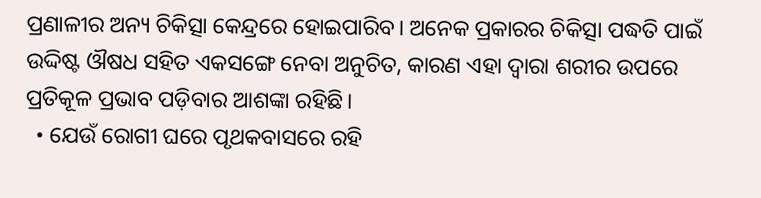ପ୍ରଣାଳୀର ଅନ୍ୟ ଚିକିତ୍ସା କେନ୍ଦ୍ରରେ ହୋଇପାରିବ। ଅନେକ ପ୍ରକାରର ଚିକିତ୍ସା ପଦ୍ଧତି ପାଇଁ ଉଦ୍ଦିଷ୍ଟ ଔଷଧ ସହିତ ଏକସଙ୍ଗେ ନେବା ଅନୁଚିତ, କାରଣ ଏହା ଦ୍ୱାରା ଶରୀର ଉପରେ ପ୍ରତିକୂଳ ପ୍ରଭାବ ପଡ଼ିବାର ଆଶଙ୍କା ରହିଛି।
  • ଯେଉଁ ରୋଗୀ ଘରେ ପୃଥକବାସରେ ରହି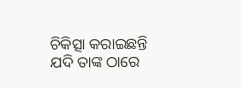ଚିକିତ୍ସା କରାଇଛନ୍ତି ଯଦି ତାଙ୍କ ଠାରେ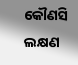କୌଣସି ଲକ୍ଷଣ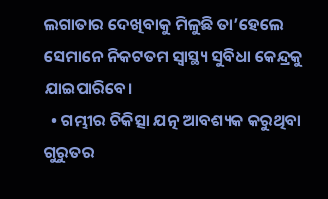ଲଗାତାର ଦେଖିବାକୁ ମିଳୁଛି ତା’ହେଲେ ସେମାନେ ନିକଟତମ ସ୍ୱାସ୍ଥ୍ୟ ସୁବିଧା କେନ୍ଦ୍ରକୁ ଯାଇପାରିବେ।
  • ଗମ୍ଭୀର ଚିକିତ୍ସା ଯତ୍ନ ଆବଶ୍ୟକ କରୁଥିବା ଗୁରୁତର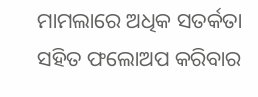ମାମଲାରେ ଅଧିକ ସତର୍କତା ସହିତ ଫଲୋଅପ କରିବାର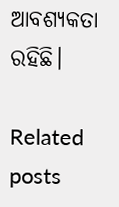ଆବଶ୍ୟକତା ରହିଛି।

Related posts